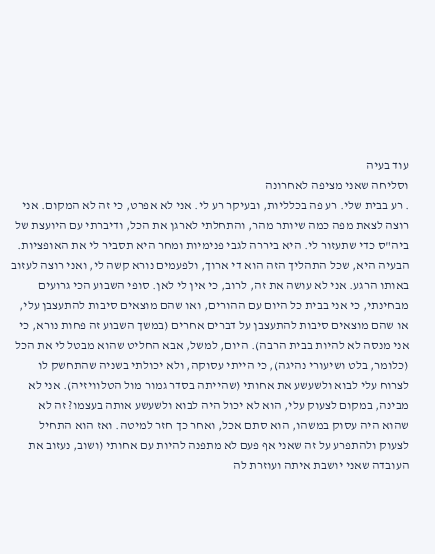עוד בעיה
וסליחה שאני מציפה לאחרונה
. רע בבית שלי. רע פה בכלליות, ובעיקר רע לי. אני לא אפרט, כי זה לא המקום. אני רוצה לצאת מפה כמה שיותר מהר, והתחלתי לארגן את הכל, ודיברתי עם היועצת של ביה"ס כדי שתעזור לי. היא ביררה לגבי פנימיות ומחר היא תסביר לי את האופציות. הבעיה היא, שכל התהליך הזה הוא די ארוך, ולפעמים נורא קשה לי, ואני רוצה לעזוב באותו הרגע. אני לא עושה את זה, לרוב, כי אין לי לאן. סופי השבוע הכי גרועים מבחינתי, כי אני בבית כל היום עם ההורים, ואו שהם מוצאים סיבות להתעצבן עלי, או שהם מוצאים סיבות להתעצבן על דברים אחרים (במשך השבוע זה פחות נורא, כי אני מנסה לא להיות בבית הרבה). היום, למשל, אבא החליט שהוא מבטל לי את הכל (כלומר, בלט ושיעורי נהיגה), כי הייתי עסוקה, ולא יכולתי בשניה שהתחשק לו לצרוח עלי לבוא ולשעשע את אחותי (שהייתה בסדר גמור מול הטלוויזיה). אני לא מבינה, במקום לצעוק עלי, הוא לא יכול היה לבוא ולשעשע אותה בעצמו? זה לא שהוא היה עסוק במשהו, הוא סתם אכל, ואחר כך חזר למיטה. ואז הוא התחיל לצעוק ולהתפרע על זה שאני אף פעם לא מתפנה להיות עם אחותי (ושוב, נעזוב את העובדה שאני יושבת איתה ועוזרת לה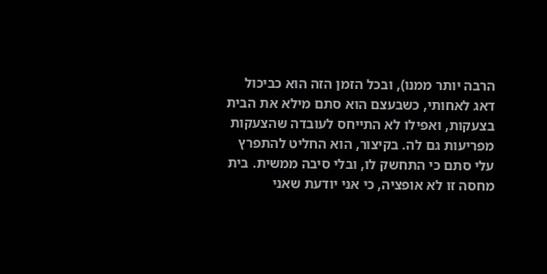הרבה יותר ממנו), ובכל הזמן הזה הוא כביכול דאג לאחותי, כשבעצם הוא סתם מילא את הבית בצעקות, ואפילו לא התייחס לעובדה שהצעקות מפריעות גם לה. בקיצור, הוא החליט להתפרץ עלי סתם כי התחשק לו, ובלי סיבה ממשית. בית מחסה זו לא אופציה, כי אני יודעת שאני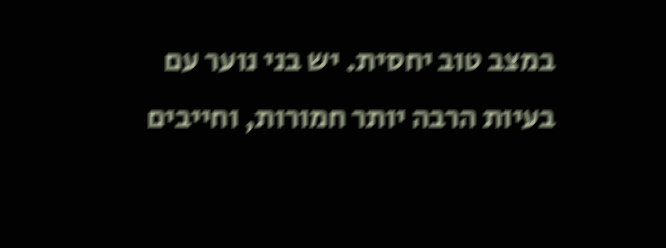במצב טוב יחסית. יש בני נוער עם בעיות הרבה יותר חמורות, וחייבים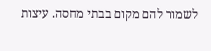לשמור להם מקום בבתי מחסה. עיצות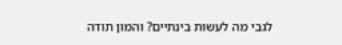לגבי מה לעשות בינתיים? והמון תודה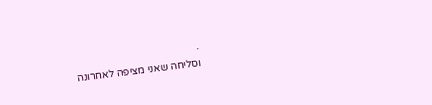.
וסליחה שאני מציפה לאחרונה